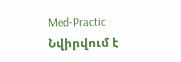Med-Practic
Նվիրվում է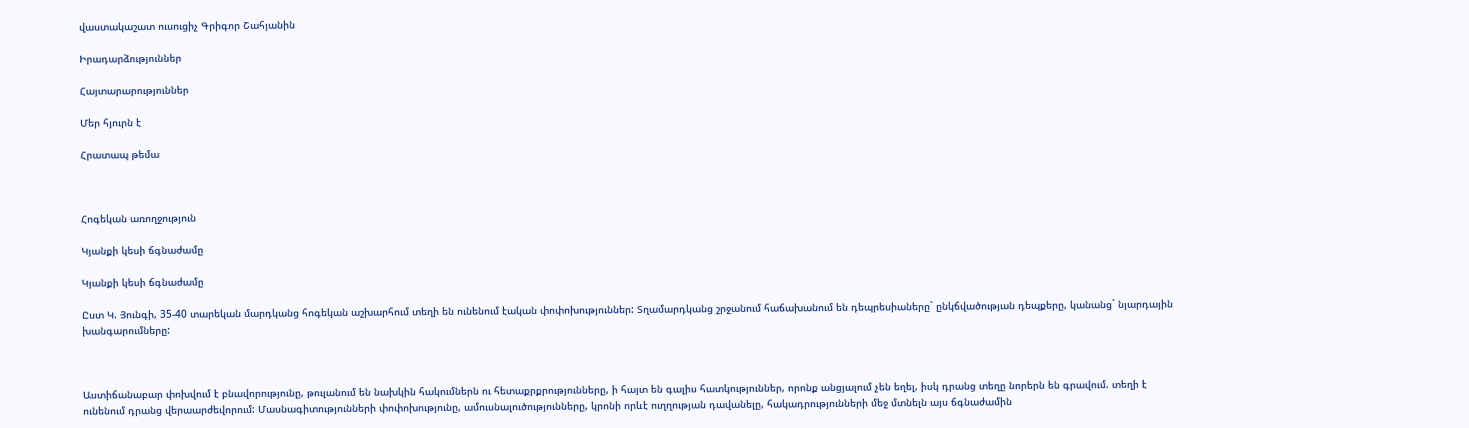վաստակաշատ ուսուցիչ Գրիգոր Շահյանին

Իրադարձություններ

Հայտարարություններ

Մեր հյուրն է

Հրատապ թեմա



Հոգեկան առողջություն

Կյանքի կեսի ճգնաժամը

Կյանքի կեսի ճգնաժամը

Ըստ Կ. Յունգի, 35-40 տարեկան մարդկանց հոգեկան աշխարհում տեղի են ունենում էական փոփոխություններ: Տղամարդկանց շրջանում հաճախանում են դեպրեսիաները` ընկճվածության դեպքերը, կանանց` նյարդային խանգարումները:



Աստիճանաբար փոխվում է բնավորությունը, թուլանում են նախկին հակումներն ու հետաքրքրությունները, ի հայտ են գալիս հատկություններ, որոնք անցյալում չեն եղել, իսկ դրանց տեղը նորերն են գրավում. տեղի է ունենում դրանց վերաարժեվորում: Մասնագիտությունների փոփոխությունը, ամուսնալուծությունները, կրոնի որևէ ուղղության դավանելը, հակադրությունների մեջ մտնելն այս ճգնաժամին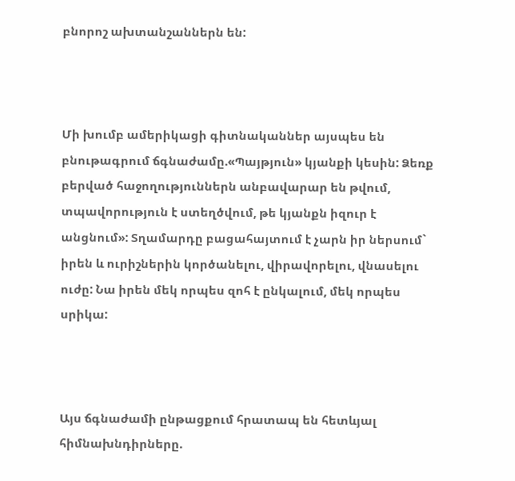բնորոշ ախտանշաններն են:



Մի խումբ ամերիկացի գիտնականներ այսպես են բնութագրում ճգնաժամը.«Պայթյուն» կյանքի կեսին: Ձեռք բերված հաջողություններն անբավարար են թվում, տպավորություն է ստեղծվում, թե կյանքն իզուր է անցնում»: Տղամարդը բացահայտում է չարն իր ներսում` իրեն և ուրիշներին կործանելու, վիրավորելու, վնասելու ուժը: Նա իրեն մեկ որպես զոհ է ընկալում, մեկ որպես սրիկա:



Այս ճգնաժամի ընթացքում հրատապ են հետևյալ հիմնախնդիրները.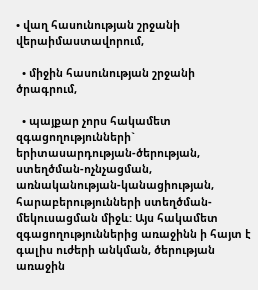• վաղ հասունության շրջանի վերաիմաստավորում,

  • միջին հասունության շրջանի ծրագրում,

  • պայքար չորս հակամետ զգացողությունների` երիտասարդության-ծերության, ստեղծման-ոչնչացման, առնականության-կանացիության, հարաբերությունների ստեղծման-մեկուսացման միջև: Այս հակամետ զգացողություններից առաջինն ի հայտ է գալիս ուժերի անկման, ծերության առաջին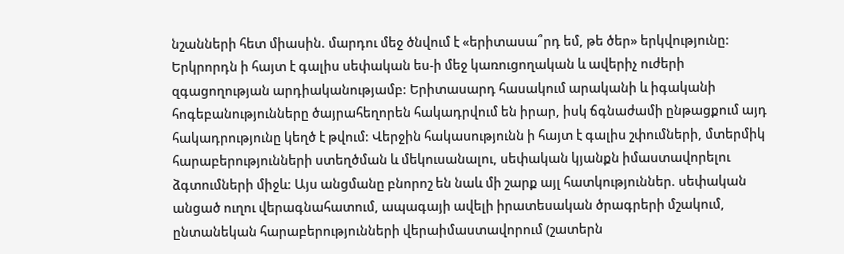նշանների հետ միասին. մարդու մեջ ծնվում է «երիտասա՞րդ եմ, թե ծեր» երկվությունը: Երկրորդն ի հայտ է գալիս սեփական ես-ի մեջ կառուցողական և ավերիչ ուժերի զգացողության արդիականությամբ: Երիտասարդ հասակում արականի և իգականի հոգեբանությունները ծայրահեղորեն հակադրվում են իրար, իսկ ճգնաժամի ընթացքում այդ հակադրությունը կեղծ է թվում: Վերջին հակասությունն ի հայտ է գալիս շփումների, մտերմիկ հարաբերությունների ստեղծման և մեկուսանալու, սեփական կյանքն իմաստավորելու ձգտումների միջև: Այս անցմանը բնորոշ են նաև մի շարք այլ հատկություններ. սեփական անցած ուղու վերագնահատում, ապագայի ավելի իրատեսական ծրագրերի մշակում, ընտանեկան հարաբերությունների վերաիմաստավորում (շատերն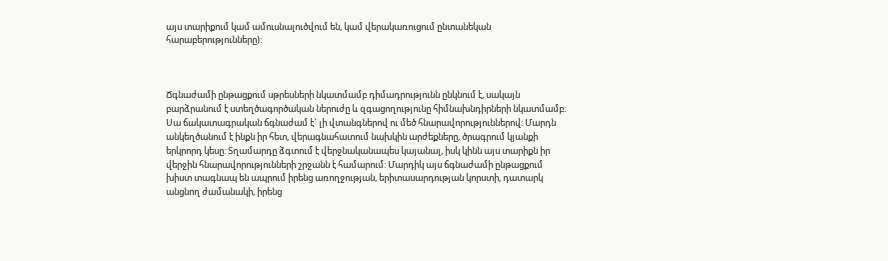այս տարիքում կամ ամուսնալուծվում են, կամ վերակառուցում ընտանեկան հարաբերությունները):



Ճգնաժամի ընթացքում սթրեսների նկատմամբ դիմադրությունն ընկնում է, սակայն բարձրանում է ստեղծագործական ներուժը և զգացողությունը հիմնախնդիրների նկատմամբ: Սա ճակատագրական ճգնաժամ է` լի վտանգներով ու մեծ հնարավորություններով: Մարդն անկեղծանում է ինքն իր հետ, վերագնահատում նախկին արժեքները, ծրագրում կյանքի երկրորդ կեսը: Տղամարդը ձգտում է վերջնականապես կայանալ, իսկ կինն այս տարիքն իր վերջին հնարավորությունների շրջանն է համարում: Մարդիկ այս ճգնաժամի ընթացքում խիստ տագնապ են ապրում իրենց առողջության, երիտասարդության կորստի, դատարկ անցնող ժամանակի, իրենց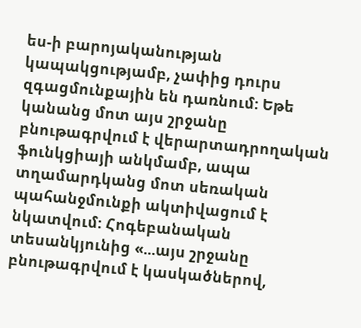ես-ի բարոյականության կապակցությամբ, չափից դուրս զգացմունքային են դառնում: Եթե կանանց մոտ այս շրջանը բնութագրվում է վերարտադրողական ֆունկցիայի անկմամբ, ապա տղամարդկանց մոտ սեռական պահանջմունքի ակտիվացում է նկատվում: Հոգեբանական տեսանկյունից «...այս շրջանը բնութագրվում է կասկածներով,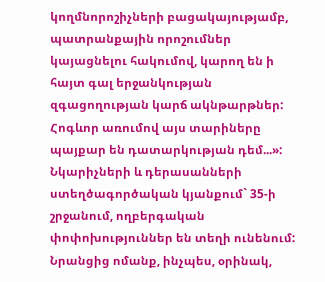կողմնորոշիչների բացակայությամբ, պատրանքային որոշումներ կայացնելու հակումով, կարող են ի հայտ գալ երջանկության զգացողության կարճ ակնթարթներ: Հոգևոր առումով այս տարիները պայքար են դատարկության դեմ...»: Նկարիչների և դերասանների ստեղծագործական կյանքում` 35-ի շրջանում, ողբերգական փոփոխություններ են տեղի ունենում: Նրանցից ոմանք, ինչպես, օրինակ,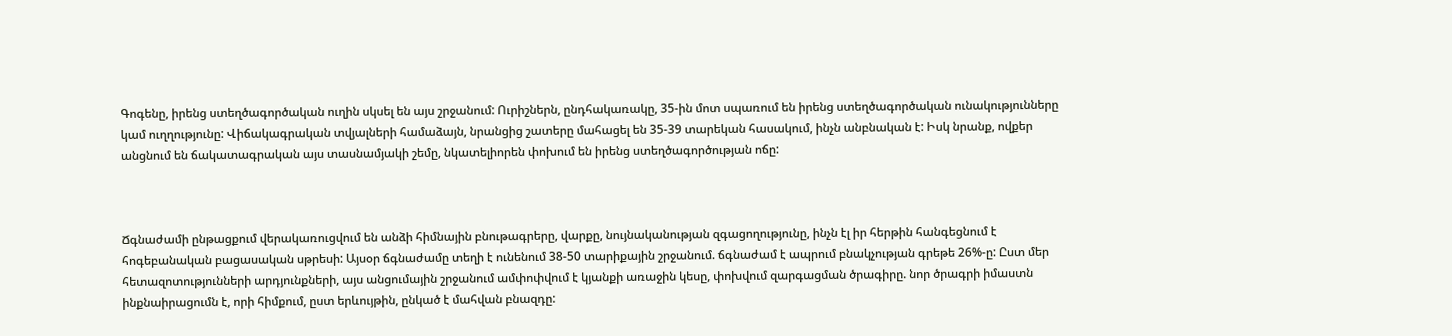Գոգենը, իրենց ստեղծագործական ուղին սկսել են այս շրջանում: Ուրիշներն, ընդհակառակը, 35-ին մոտ սպառում են իրենց ստեղծագործական ունակությունները կամ ուղղությունը: Վիճակագրական տվյալների համաձայն, նրանցից շատերը մահացել են 35-39 տարեկան հասակում, ինչն անբնական է: Իսկ նրանք, ովքեր անցնում են ճակատագրական այս տասնամյակի շեմը, նկատելիորեն փոխում են իրենց ստեղծագործության ոճը:



Ճգնաժամի ընթացքում վերակառուցվում են անձի հիմնային բնութագրերը, վարքը, նույնականության զգացողությունը, ինչն էլ իր հերթին հանգեցնում է հոգեբանական բացասական սթրեսի: Այսօր ճգնաժամը տեղի է ունենում 38-50 տարիքային շրջանում. ճգնաժամ է ապրում բնակչության գրեթե 26%-ը: Ըստ մեր հետազոտությունների արդյունքների, այս անցումային շրջանում ամփոփվում է կյանքի առաջին կեսը, փոխվում զարգացման ծրագիրը. նոր ծրագրի իմաստն ինքնաիրացումն է, որի հիմքում, ըստ երևույթին, ընկած է մահվան բնազդը: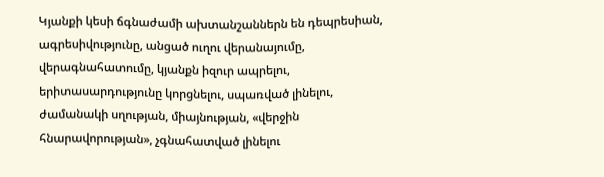Կյանքի կեսի ճգնաժամի ախտանշաններն են դեպրեսիան, ագրեսիվությունը, անցած ուղու վերանայումը, վերագնահատումը, կյանքն իզուր ապրելու, երիտասարդությունը կորցնելու, սպառված լինելու, ժամանակի սղության, միայնության, «վերջին հնարավորության», չգնահատված լինելու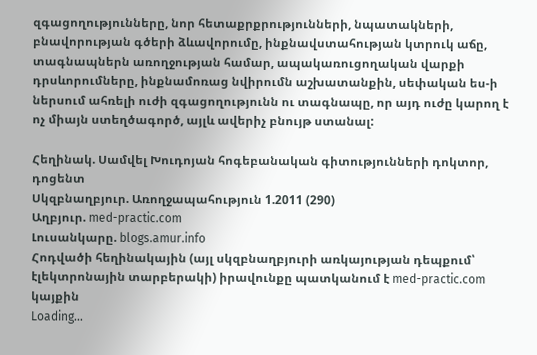զգացողությունները, նոր հետաքրքրությունների, նպատակների, բնավորության գծերի ձևավորումը, ինքնավստահության կտրուկ աճը, տագնապներն առողջության համար, ապակառուցողական վարքի դրսևորումները, ինքնամոռաց նվիրումն աշխատանքին, սեփական ես-ի ներսում ահռելի ուժի զգացողությունն ու տագնապը, որ այդ ուժը կարող է ոչ միայն ստեղծագործ, այլև ավերիչ բնույթ ստանալ:

Հեղինակ. Սամվել Խուդոյան հոգեբանական գիտությունների դոկտոր, դոցենտ
Սկզբնաղբյուր. Առողջապահություն 1.2011 (290)
Աղբյուր. med-practic.com
Լուսանկարը. blogs.amur.info
Հոդվածի հեղինակային (այլ սկզբնաղբյուրի առկայության դեպքում՝ էլեկտրոնային տարբերակի) իրավունքը պատկանում է med-practic.com կայքին
Loading...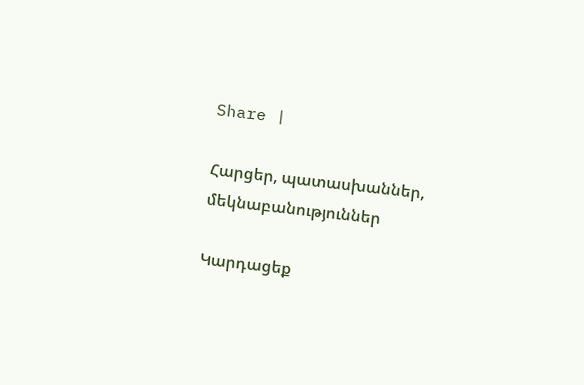Share |

Հարցեր, պատասխաններ, մեկնաբանություններ

Կարդացեք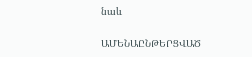նաև

ԱՄԵՆԱԸՆԹԵՐՑՎԱԾ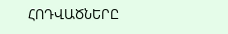ՀՈԴՎԱԾՆԵՐԸ